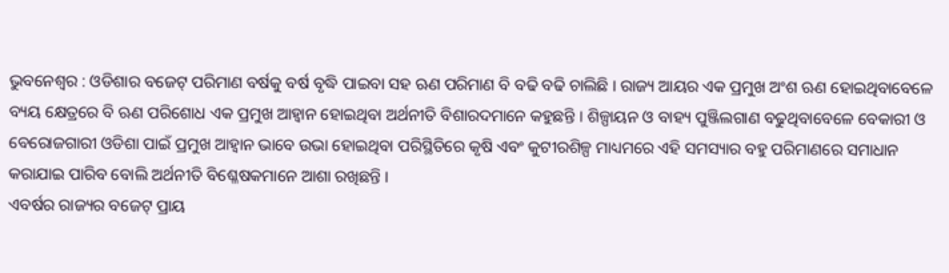ଭୁବନେଶ୍ୱର : ଓଡିଶାର ବଜେଟ୍ ପରିମାଣ ବର୍ଷକୁ ବର୍ଷ ବୃଦ୍ଧି ପାଇବା ସହ ଋଣ ପରିମାଣ ବି ବଢି ବଢି ଚାଲିଛି । ରାଜ୍ୟ ଆୟର ଏକ ପ୍ରମୁଖ ଅଂଶ ଋଣ ହୋଇଥିବାବେଳେ ବ୍ୟୟ କ୍ଷେତ୍ରରେ ବି ଋଣ ପରିଶୋଧ ଏକ ପ୍ରମୁଖ ଆହ୍ୱାନ ହୋଇଥିବା ଅର୍ଥନୀତି ବିଶାରଦମାନେ କହୁଛନ୍ତି । ଶିଳ୍ପାୟନ ଓ ବାହ୍ୟ ପୁଞ୍ଜିଲଗାଣ ବଢୁଥିବାବେଳେ ବେକାରୀ ଓ ବେରୋଜଗାରୀ ଓଡିଶା ପାଇଁ ପ୍ରମୁଖ ଆହ୍ୱାନ ଭାବେ ଉଭା ହୋଇଥିବା ପରିସ୍ଥିତିରେ କୃଷି ଏବଂ କୁଟୀରଶିଳ୍ପ ମାଧ୍ୟମରେ ଏହି ସମସ୍ୟାର ବହୁ ପରିମାଣରେ ସମାଧାନ କରାଯାଇ ପାରିବ ବୋଲି ଅର୍ଥନୀତି ବିଶ୍ଳେଷକମାନେ ଆଶା ରଖିଛନ୍ତି ।
ଏବର୍ଷର ରାଜ୍ୟର ବଜେଟ୍ ପ୍ରାୟ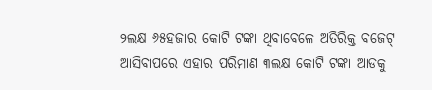୨ଲକ୍ଷ ୬୫ହଜାର କୋଟି ଟଙ୍କା ଥିବାବେଳେ ଅତିରିକ୍ତ ବଜେଟ୍ ଆସିବାପରେ ଏହାର ପରିମାଣ ୩ଲକ୍ଷ କୋଟି ଟଙ୍କା ଆଡକୁ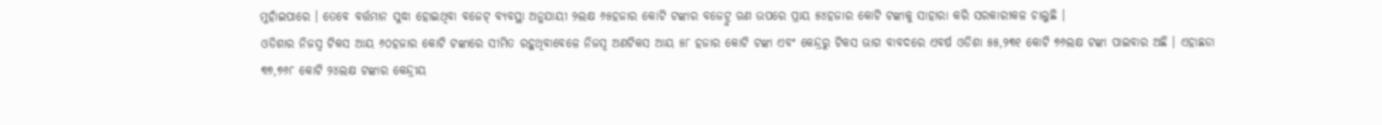ମୁହାଁଇପାରେ । ତେବେ ବର୍ତ୍ତମାନ ସୁଦ୍ଧା ହୋଇଥିବା ବଜେଟ୍ ବ୍ୟବସ୍ଥା ଅନୁଯାୟୀ ୨ଲକ୍ଷ ୬୫ହଜାର କୋଟି ଟଙ୍କାର ବଜେଟ୍ରୁ ଋଣ ଉପରେ ପ୍ରାୟ ୫୪ହଜାର କୋଟି ଟଙ୍କାକୁ ସାହାରା କରି ସରକାରୀକଳ ଚାଲୁଛି ।
ଓଡିଶାର ନିଜସ୍ୱ ଟିକସ ଆୟ ୬୦ହଜାର କୋଟି ଟଙ୍କାରେ ସୀମିତ ରହୁଥିବାବେଳେ ନିଜସ୍ୱ ଅଣଟିକସ ଆୟ ୫୮ ହଜାର କୋଟି ଟଙ୍କା ଏବଂ କେନ୍ଦ୍ରରୁ ଟିକସ ଭାଗ ବାବଦରେ ଏବର୍ଷ ଓଡିଶା ୫୫,୨୩୧ କୋଟି ୭୬ଲକ୍ଷ ଟଙ୍କା ପାଇବାର ଅଛି । ଏହାଛଡା ୩୭,୭୬୮ କୋଟି ୨୪ଲକ୍ଷ ଟଙ୍କାର କେନ୍ଦ୍ରୀୟ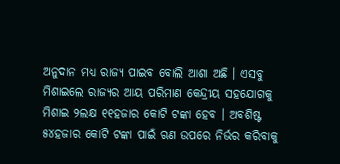ଅନୁଦାନ ମଧ୍ୟ ରାଜ୍ୟ ପାଇବ ବୋଲି ଆଶା ଅଛି । ଏସବୁ ମିଶାଇଲେ ରାଜ୍ୟର ଆୟ ପରିମାଣ କେନ୍ଦ୍ରୀୟ ସହଯୋଗକୁ ମିଶାଇ ୨ଲକ୍ଷ ୧୧ହଜାର କୋଟି ଟଙ୍କା ହେବ । ଅବଶିଷ୍ଟ ୫୪ହଜାର କୋଟି ଟଙ୍କା ପାଇଁ ଋଣ ଉପରେ ନିର୍ଭର କରିବାକୁ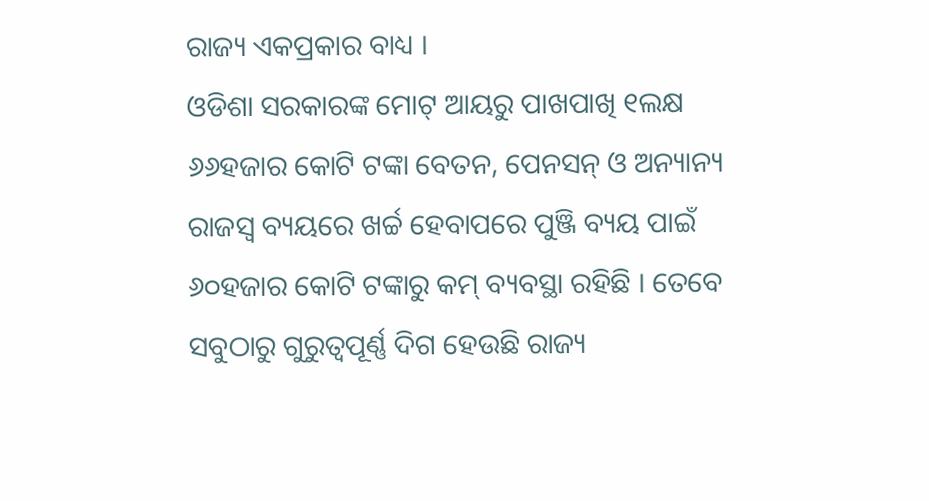ରାଜ୍ୟ ଏକପ୍ରକାର ବାଧ୍ୟ ।
ଓଡିଶା ସରକାରଙ୍କ ମୋଟ୍ ଆୟରୁ ପାଖପାଖି ୧ଲକ୍ଷ ୬୬ହଜାର କୋଟି ଟଙ୍କା ବେତନ, ପେନସନ୍ ଓ ଅନ୍ୟାନ୍ୟ ରାଜସ୍ୱ ବ୍ୟୟରେ ଖର୍ଚ୍ଚ ହେବାପରେ ପୁଞ୍ଜି ବ୍ୟୟ ପାଇଁ ୬୦ହଜାର କୋଟି ଟଙ୍କାରୁ କମ୍ ବ୍ୟବସ୍ଥା ରହିଛି । ତେବେ ସବୁଠାରୁ ଗୁରୁତ୍ୱପୂର୍ଣ୍ଣ ଦିଗ ହେଉଛି ରାଜ୍ୟ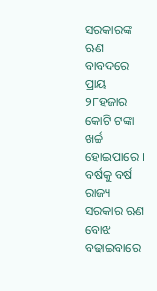ସରକାରଙ୍କ ଋଣ ବାବଦରେ ପ୍ରାୟ ୨୮ହଜାର କୋଟି ଟଙ୍କା ଖର୍ଚ୍ଚ ହୋଇପାରେ । ବର୍ଷକୁ ବର୍ଷ ରାଜ୍ୟ ସରକାର ଋଣ ବୋଝ ବଢାଇବାରେ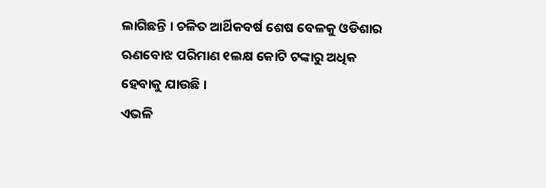ଲାଗିଛନ୍ତି । ଚଳିତ ଆର୍ଥିକବର୍ଷ ଶେଷ ବେଳକୁ ଓଡିଶାର ଋଣବୋଝ ପରିମାଣ ୧ଲକ୍ଷ କୋଟି ଟଙ୍କାରୁ ଅଧିକ ହେବାକୁ ଯାଉଛି ।
ଏଭଳି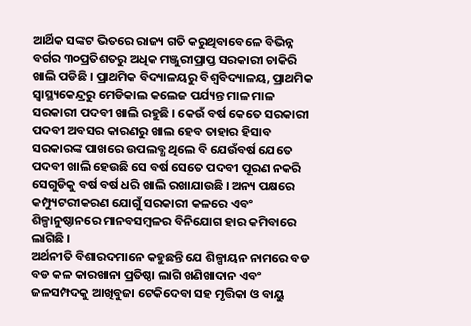ଆର୍ଥିକ ସଙ୍କଟ ଭିତରେ ରାଜ୍ୟ ଗତି କରୁଥିବାବେଳେ ବିଭିନ୍ନ ବର୍ଗର ୩୦ପ୍ରତିଶତରୁ ଅଧିକ ମଞ୍ଜୁରୀପ୍ରାପ୍ତ ସରକାରୀ ଚାକିରି ଖାଲି ପଡିଛି । ପ୍ରାଥମିକ ବିଦ୍ୟାଳୟରୁ ବିଶ୍ୱବିଦ୍ୟାଳୟ, ପ୍ରାଥମିକ ସ୍ୱାସ୍ଥ୍ୟକେନ୍ଦ୍ରରୁ ମେଡିକାଲ କଲେଜ ପର୍ଯ୍ୟନ୍ତ ମାଳ ମାଳ ସରକାରୀ ପଦବୀ ଖାଲି ରହୁଛି । କେଉଁ ବର୍ଷ କେତେ ସରକାରୀ ପଦବୀ ଅବସର କାରଣରୁ ଖାଲ ହେବ ତାହାର ହିସାବ ସରକାରଙ୍କ ପାଖରେ ଉପଲବ୍ଧ ଥିଲେ ବି ଯେଉଁବର୍ଷ ଯେତେ ପଦବୀ ଖାଲି ହେଉଛି ସେ ବର୍ଷ ସେତେ ପଦବୀ ପୂରଣ ନକରି ସେଗୁଡିକୁ ବର୍ଷ ବର୍ଷ ଧରି ଖାଲି ରଖାଯାଉଛି । ଅନ୍ୟ ପକ୍ଷରେ କମ୍ପ୍ୟୁଟରୀକରଣ ଯୋଗୁଁ ସରକାରୀ କଳରେ ଏବଂ ଶିଳ୍ପାନୁଷ୍ଠାନରେ ମାନବସମ୍ବଳର ବିନିଯୋଗ ହାର କମିବାରେ ଲାଗିଛି ।
ଅର୍ଥନୀତି ବିଶାରଦମାନେ କହୁଛନ୍ତି ଯେ ଶିଳ୍ପାୟନ ନାମରେ ବଡ ବଡ କଳ କାରଖାନା ପ୍ରତିଷ୍ଠା ଲାଗି ଖଣିଖାଦାନ ଏବଂ ଜଳସମ୍ପଦକୁ ଆଖିବୁଜା ଟେକିଦେବା ସହ ମୃତ୍ତିକା ଓ ବାୟୁ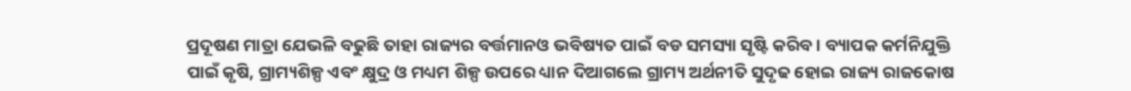ପ୍ରଦୂଷଣ ମାତ୍ରା ଯେଭଳି ବଢୁଛି ତାହା ରାଜ୍ୟର ବର୍ତ୍ତମାନଓ ଭବିଷ୍ୟତ ପାଇଁ ବଡ ସମସ୍ୟା ସୃଷ୍ଟି କରିବ । ବ୍ୟାପକ କର୍ମନିଯୁକ୍ତି ପାଇଁ କୃଷି, ଗ୍ରାମ୍ୟଶିଳ୍ପ ଏବଂ କ୍ଷୁଦ୍ର ଓ ମଧ୍ୟମ ଶିଳ୍ପ ଉପରେ ଧ୍ୟାନ ଦିଆଗଲେ ଗ୍ରାମ୍ୟ ଅର୍ଥନୀତି ସୁଦୃଢ ହୋଇ ରାଜ୍ୟ ରାଜକୋଷ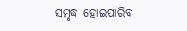ସମୃଦ୍ଧ ହୋଇପାରିବ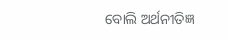ବୋଲି ଅର୍ଥନୀତିଜ୍ଞ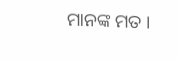ମାନଙ୍କ ମତ ।